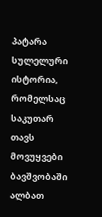პატარა სულელური ისტორია, რომელსაც საკუთარ თავს მოვუყვები
ბავშვობაში ალბათ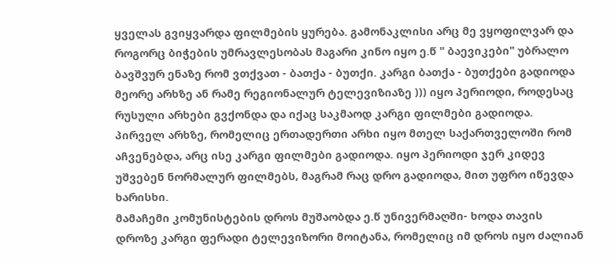ყველას გვიყვარდა ფილმების ყურება. გამონაკლისი არც მე ვყოფილვარ და როგორც ბიჭების უმრავლესობას მაგარი კინო იყო ე.წ " ბაევიკები" უბრალო ბავშვურ ენაზე რომ ვთქვათ - ბათქა - ბუთქი. კარგი ბათქა - ბუთქები გადიოდა მეორე არხზე ან რამე რეგიონალურ ტელევიზიაზე ))) იყო პერიოდი, როდესაც რუსული არხები გვქონდა და იქაც საკმაოდ კარგი ფილმები გადიოდა. პირველ არხზე, რომელიც ერთადერთი არხი იყო მთელ საქართველოში რომ აჩვენებდა, არც ისე კარგი ფილმები გადიოდა. იყო პერიოდი ჯერ კიდევ უშვებენ ნორმალურ ფილმებს, მაგრამ რაც დრო გადიოდა, მით უფრო იწევდა ხარისხი.
მამაჩემი კომუნისტების დროს მუშაობდა ე.წ უნივერმაღში- ხოდა თავის დროზე კარგი ფერადი ტელევიზორი მოიტანა, რომელიც იმ დროს იყო ძალიან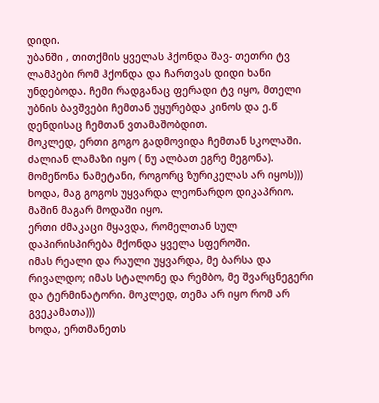დიდი.
უბანში , თითქმის ყველას ჰქონდა შავ- თეთრი ტვ ლამპები რომ ჰქონდა და ჩართვას დიდი ხანი უნდებოდა. ჩემი რადგანაც ფერადი ტვ იყო, მთელი უბნის ბავშვები ჩემთან უყურებდა კინოს და ე.წ დენდისაც ჩემთან ვთამაშობდით.
მოკლედ, ერთი გოგო გადმოვიდა ჩემთან სკოლაში. ძალიან ლამაზი იყო ( ნუ ალბათ ეგრე მეგონა). მომეწონა ნამეტანი, როგორც ზურიკელას არ იყოს)))
ხოდა, მაგ გოგოს უყვარდა ლეონარდო დიკაპრიო. მაშინ მაგარ მოდაში იყო.
ერთი ძმაკაცი მყავდა, რომელთან სულ დაპირისპირება მქონდა ყველა სფეროში.
იმას რეალი და რაული უყვარდა, მე ბარსა და რივალდო; იმას სტალონე და რემბო, მე შვარცნეგერი და ტერმინატორი. მოკლედ, თემა არ იყო რომ არ გვეკამათა)))
ხოდა, ერთმანეთს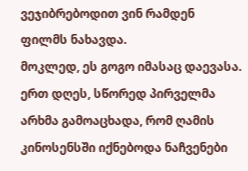ვეჯიბრებოდით ვინ რამდენ ფილმს ნახავდა.
მოკლედ, ეს გოგო იმასაც დაევასა.
ერთ დღეს, სწორედ პირველმა არხმა გამოაცხადა, რომ ღამის კინოსენსში იქნებოდა ნაჩვენები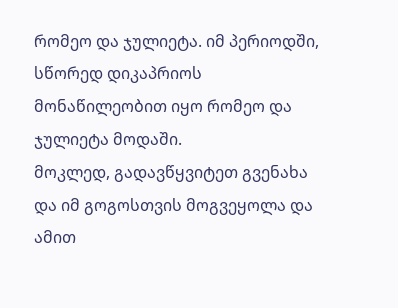რომეო და ჯულიეტა. იმ პერიოდში, სწორედ დიკაპრიოს მონაწილეობით იყო რომეო და ჯულიეტა მოდაში.
მოკლედ, გადავწყვიტეთ გვენახა და იმ გოგოსთვის მოგვეყოლა და ამით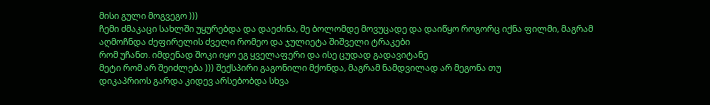მისი გული მოგვეგო )))
ჩემი ძმაკაცი სახლში უყურებდა და დაეძინა, მე ბოლომდე მოვუცადე და დაიწყო როგორც იქნა ფილმი, მაგრამ აღმოჩნდა ძეფირელის ძველი რომეო და ჯულიეტა შიშველი ტრაკები
რომ უჩანთ. იმდენად შოკი იყო ეგ ყველაფერი და ისე ცუდად გადავიტანე
მეტი რომ არ შეიძლება ))) შექსპირი გაგონილი მქონდა, მაგრამ ნამდვილად არ მეგონა თუ
დიკაპრიოს გარდა კიდევ არსებობდა სხვა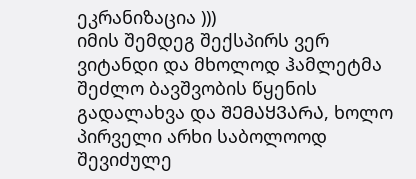ეკრანიზაცია )))
იმის შემდეგ შექსპირს ვერ ვიტანდი და მხოლოდ ჰამლეტმა შეძლო ბავშვობის წყენის გადალახვა და ᲨᲔᲛᲐᲧᲕᲐᲠᲐ, ხოლო პირველი არხი საბოლოოდ შევიძულე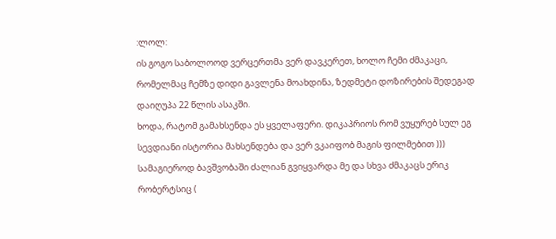:ლოლ:
ის გოგო საბოლოოდ ვერცერთმა ვერ დავკერეთ, ხოლო ჩემი ძმაკაცი, რომელმაც ჩემზე დიდი გავლენა მოახდინა, ზედმეტი დოზირების შედეგად დაიღუპა 22 წლის ასაკში.
ხოდა, რატომ გამახსენდა ეს ყველაფერი. დიკაპრიოს რომ ვუყურებ სულ ეგ სევდიანი ისტორია მახსენდება და ვერ ვკაიფობ მაგის ფილმებით )))
სამაგიეროდ ბავშვობაში ძალიან გვიყვარდა მე და სხვა ძმაკაცს ერიკ რობერტსიც (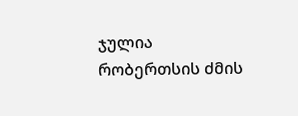ჯულია რობერთსის ძმის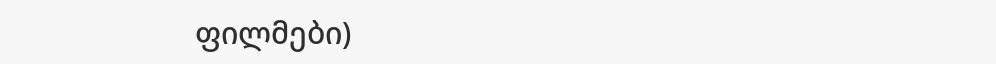ფილმები)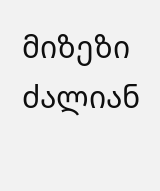მიზეზი ძალიან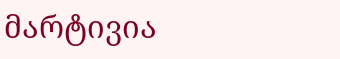მარტივია